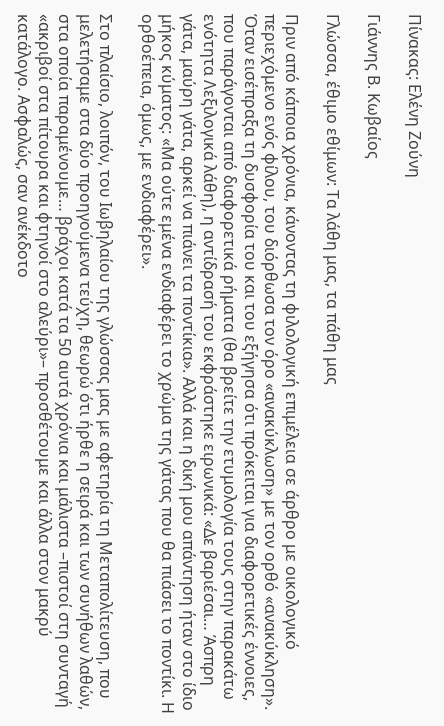Πίνακας: Ελένη Ζούνη

Γιάννης Β. Κωβαίος

Γλώσσα, έθιμο εθίμων: Τα λάθη μας, τα πάθη μας

Πριν από κάποια χρόνια, κάνοντας τη φιλολογική επιμέλεια σε άρθρο με οικολογικό περιεχόμενο ενός φίλου, του διόρθωσα τον όρο «ανακύκλωση» με τον ορθό «ανακύκληση». Όταν εισέπραξα τη δυσφορία του και του εξήγησα ότι πρόκειται για διαφορετικές έννοιες, που παράγονται από διαφορετικά ρήματα (θα βρείτε την ετυμολογία τους στην παρακάτω ενότητα Λεξιλογικά λάθη), η αντίδρασή του εκφράστηκε ειρωνικά: «Δε βαριέσαι… Άσπρη γάτα, μαύρη γάτα, αρκεί να πιάνει τα ποντίκια». Αλλά και η δική μου απάντηση ήταν στο ίδιο μήκος κύματος: «Μα ούτε εμένα ενδιαφέρει το χρώμα της γάτας που θα πιάσει το ποντίκι. Η ορθοέπεια, όμως, με ενδιαφέρει».

Στο πλαίσιο, λοιπόν, του Ιωβηλαίου της γλώσσας μας με αφετηρία τη Μεταπολίτευση, που μελετήσαμε στα δύο προηγούμενα τεύχη, θεωρώ ότι ήρθε η σειρά και των συνήθων λαθών, στα οποία παραμένουμε… βράχοι κατά τα 50 αυτά χρόνια και μάλιστα –πιστοί στη συνταγή «ακριβοί στα πίτουρα και φτηνοί στο αλεύρι»– προσθέτουμε και άλλα στον μακρύ κατάλογο. Ασφαλώς, σαν ανέκδοτο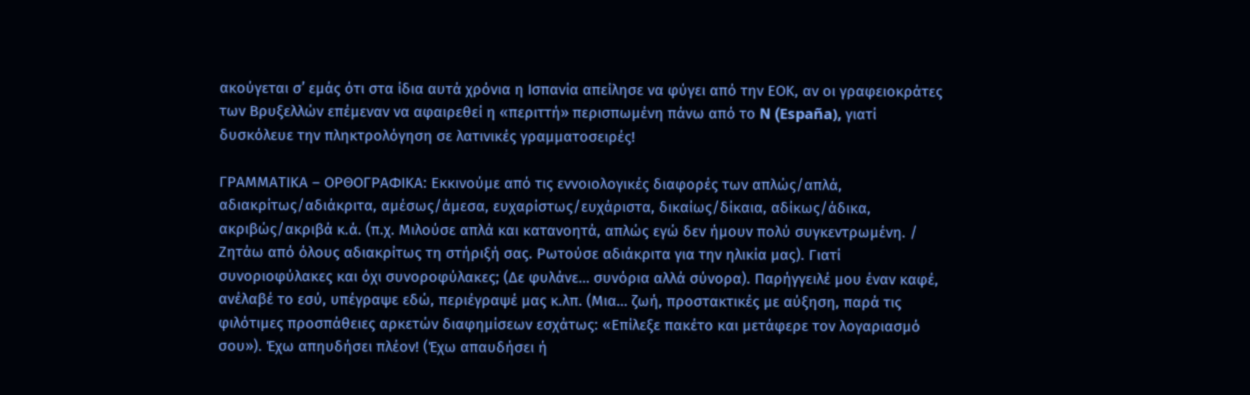ακούγεται σ’ εμάς ότι στα ίδια αυτά χρόνια η Ισπανία απείλησε να φύγει από την ΕΟΚ, αν οι γραφειοκράτες των Βρυξελλών επέμεναν να αφαιρεθεί η «περιττή» περισπωμένη πάνω από το N (España), γιατί δυσκόλευε την πληκτρολόγηση σε λατινικές γραμματοσειρές!

ΓΡΑΜΜΑΤΙΚΑ – ΟΡΘΟΓΡΑΦΙΚΑ: Εκκινούμε από τις εννοιολογικές διαφορές των απλώς/απλά, αδιακρίτως/αδιάκριτα, αμέσως/άμεσα, ευχαρίστως/ευχάριστα, δικαίως/δίκαια, αδίκως/άδικα, ακριβώς/ακριβά κ.ά. (π.χ. Μιλούσε απλά και κατανοητά, απλώς εγώ δεν ήμουν πολύ συγκεντρωμένη. / Ζητάω από όλους αδιακρίτως τη στήριξή σας. Ρωτούσε αδιάκριτα για την ηλικία μας). Γιατί συνοριοφύλακες και όχι συνοροφύλακες; (Δε φυλάνε… συνόρια αλλά σύνορα). Παρήγγειλέ μου έναν καφέ, ανέλαβέ το εσύ, υπέγραψε εδώ, περιέγραψέ μας κ.λπ. (Μια… ζωή, προστακτικές με αύξηση, παρά τις φιλότιμες προσπάθειες αρκετών διαφημίσεων εσχάτως: «Επίλεξε πακέτο και μετάφερε τον λογαριασμό σου»). Έχω απηυδήσει πλέον! (Έχω απαυδήσει ή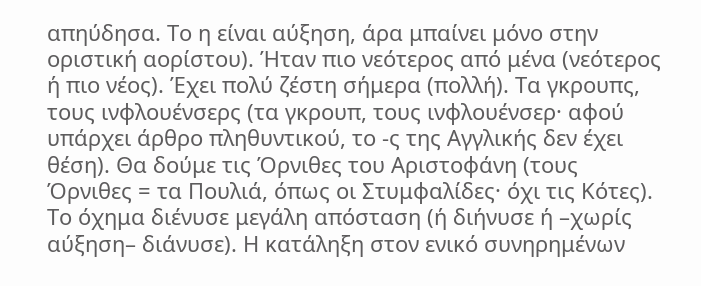απηύδησα. Το η είναι αύξηση, άρα μπαίνει μόνο στην οριστική αορίστου). Ήταν πιο νεότερος από μένα (νεότερος ή πιο νέος). Έχει πολύ ζέστη σήμερα (πολλή). Τα γκρουπς, τους ινφλουένσερς (τα γκρουπ, τους ινφλουένσερ· αφού υπάρχει άρθρο πληθυντικού, το -ς της Αγγλικής δεν έχει θέση). Θα δούμε τις Όρνιθες του Αριστοφάνη (τους Όρνιθες = τα Πουλιά, όπως οι Στυμφαλίδες· όχι τις Κότες). Το όχημα διένυσε μεγάλη απόσταση (ή διήνυσε ή –χωρίς αύξηση– διάνυσε). Η κατάληξη στον ενικό συνηρημένων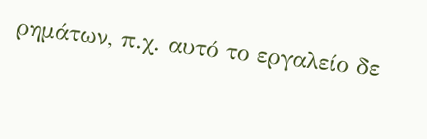ρημάτων, π.χ. αυτό το εργαλείο δε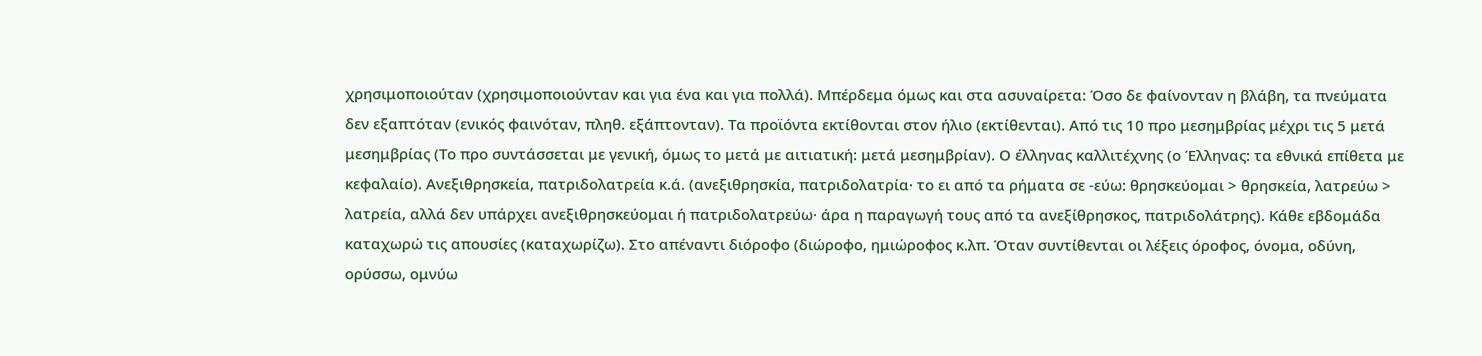χρησιμοποιούταν (χρησιμοποιούνταν και για ένα και για πολλά). Μπέρδεμα όμως και στα ασυναίρετα: Όσο δε φαίνονταν η βλάβη, τα πνεύματα δεν εξαπτόταν (ενικός φαινόταν, πληθ. εξάπτονταν). Τα προϊόντα εκτίθονται στον ήλιο (εκτίθενται). Από τις 10 προ μεσημβρίας μέχρι τις 5 μετά μεσημβρίας (Το προ συντάσσεται με γενική, όμως το μετά με αιτιατική: μετά μεσημβρίαν). Ο έλληνας καλλιτέχνης (ο Έλληνας: τα εθνικά επίθετα με κεφαλαίο). Ανεξιθρησκεία, πατριδολατρεία κ.ά. (ανεξιθρησκία, πατριδολατρία· το ει από τα ρήματα σε -εύω: θρησκεύομαι > θρησκεία, λατρεύω > λατρεία, αλλά δεν υπάρχει ανεξιθρησκεύομαι ή πατριδολατρεύω· άρα η παραγωγή τους από τα ανεξίθρησκος, πατριδολάτρης). Κάθε εβδομάδα καταχωρώ τις απουσίες (καταχωρίζω). Στο απέναντι διόροφο (διώροφο, ημιώροφος κ.λπ. Όταν συντίθενται οι λέξεις όροφος, όνομα, οδύνη, ορύσσω, ομνύω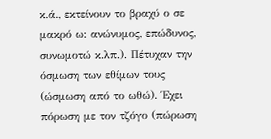κ.ά., εκτείνουν το βραχύ ο σε μακρό ω: ανώνυμος, επώδυνος, συνωμοτώ κ.λπ.). Πέτυχαν την όσμωση των εθίμων τους (ώσμωση από το ωθώ). Έχει πόρωση με τον τζόγο (πώρωση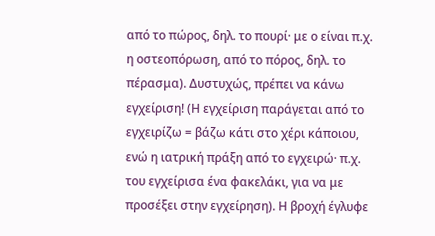από το πώρος, δηλ. το πουρί· με ο είναι π.χ. η οστεοπόρωση, από το πόρος, δηλ. το πέρασμα). Δυστυχώς, πρέπει να κάνω εγχείριση! (Η εγχείριση παράγεται από το εγχειρίζω = βάζω κάτι στο χέρι κάποιου, ενώ η ιατρική πράξη από το εγχειρώ· π.χ. του εγχείρισα ένα φακελάκι, για να με προσέξει στην εγχείρηση). Η βροχή έγλυφε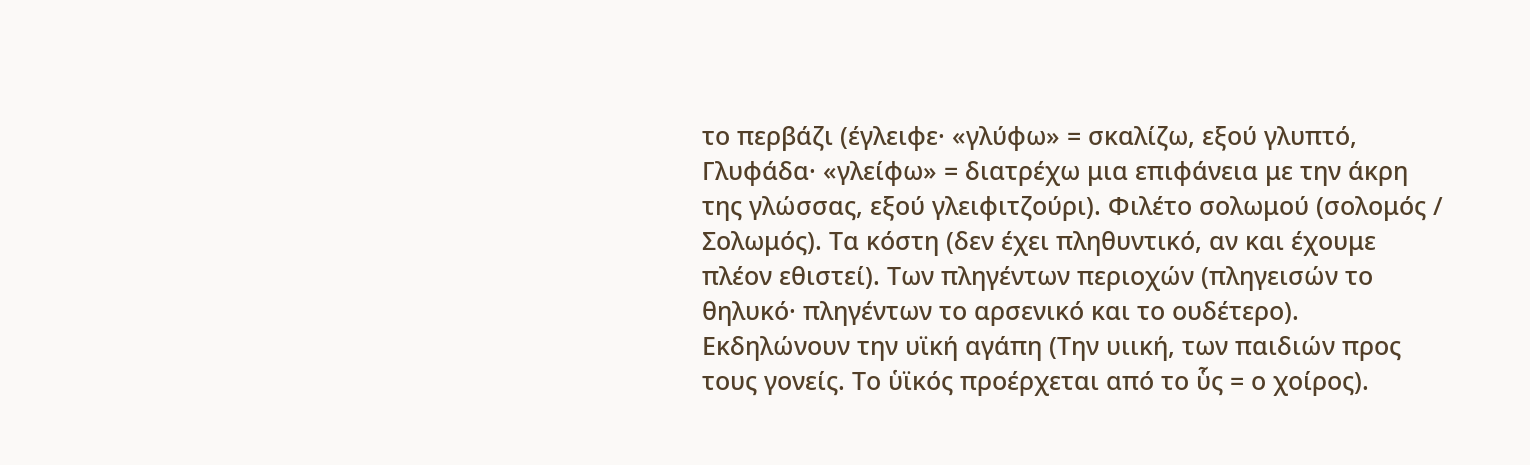το περβάζι (έγλειφε· «γλύφω» = σκαλίζω, εξού γλυπτό, Γλυφάδα· «γλείφω» = διατρέχω μια επιφάνεια με την άκρη της γλώσσας, εξού γλειφιτζούρι). Φιλέτο σολωμού (σολομός / Σολωμός). Τα κόστη (δεν έχει πληθυντικό, αν και έχουμε πλέον εθιστεί). Των πληγέντων περιοχών (πληγεισών το θηλυκό· πληγέντων το αρσενικό και το ουδέτερο). Εκδηλώνουν την υϊκή αγάπη (Την υιική, των παιδιών προς τους γονείς. Το ὑϊκός προέρχεται από το ὗς = ο χοίρος).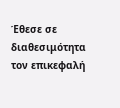Έθεσε σε διαθεσιμότητα τον επικεφαλή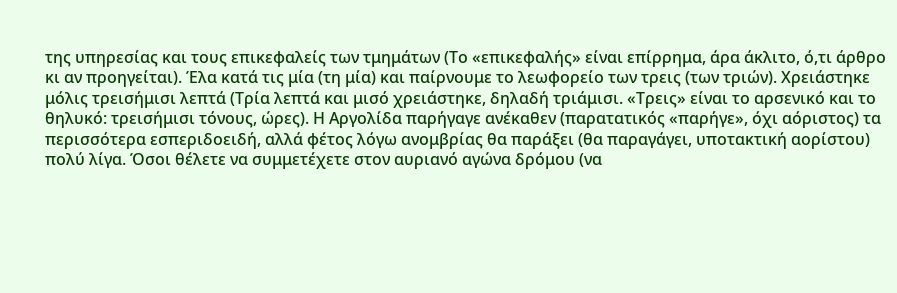της υπηρεσίας και τους επικεφαλείς των τμημάτων (Το «επικεφαλής» είναι επίρρημα, άρα άκλιτο, ό,τι άρθρο κι αν προηγείται). Έλα κατά τις μία (τη μία) και παίρνουμε το λεωφορείο των τρεις (των τριών). Χρειάστηκε μόλις τρεισήμισι λεπτά (Τρία λεπτά και μισό χρειάστηκε, δηλαδή τριάμισι. «Τρεις» είναι το αρσενικό και το θηλυκό: τρεισήμισι τόνους, ώρες). Η Αργολίδα παρήγαγε ανέκαθεν (παρατατικός «παρήγε», όχι αόριστος) τα περισσότερα εσπεριδοειδή, αλλά φέτος λόγω ανομβρίας θα παράξει (θα παραγάγει, υποτακτική αορίστου) πολύ λίγα. Όσοι θέλετε να συμμετέχετε στον αυριανό αγώνα δρόμου (να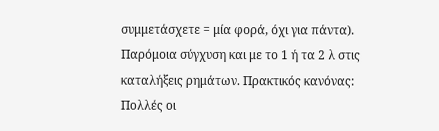συμμετάσχετε = μία φορά, όχι για πάντα). Παρόμοια σύγχυση και με το 1 ή τα 2 λ στις καταλήξεις ρημάτων. Πρακτικός κανόνας: Πολλές οι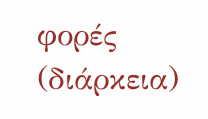φορές (διάρκεια)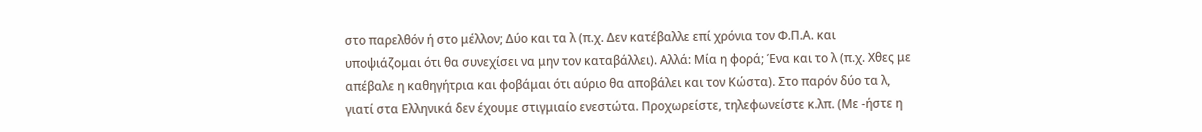στο παρελθόν ή στο μέλλον; Δύο και τα λ (π.χ. Δεν κατέβαλλε επί χρόνια τον Φ.Π.Α. και υποψιάζομαι ότι θα συνεχίσει να μην τον καταβάλλει). Αλλά: Μία η φορά; Ένα και το λ (π.χ. Χθες με απέβαλε η καθηγήτρια και φοβάμαι ότι αύριο θα αποβάλει και τον Κώστα). Στο παρόν δύο τα λ, γιατί στα Ελληνικά δεν έχουμε στιγμιαίο ενεστώτα. Προχωρείστε, τηλεφωνείστε κ.λπ. (Με -ήστε η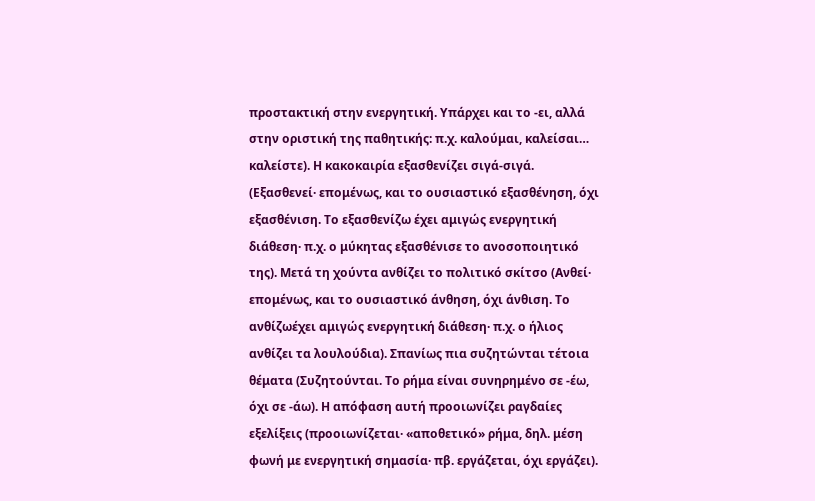προστακτική στην ενεργητική. Υπάρχει και το -ει, αλλά στην οριστική της παθητικής: π.χ. καλούμαι, καλείσαι… καλείστε). Η κακοκαιρία εξασθενίζει σιγά-σιγά. (Εξασθενεί· επομένως, και το ουσιαστικό εξασθένηση, όχι εξασθένιση. Το εξασθενίζω έχει αμιγώς ενεργητική διάθεση· π.χ. ο μύκητας εξασθένισε το ανοσοποιητικό της). Μετά τη χούντα ανθίζει το πολιτικό σκίτσο (Ανθεί· επομένως, και το ουσιαστικό άνθηση, όχι άνθιση. Το ανθίζωέχει αμιγώς ενεργητική διάθεση· π.χ. ο ήλιος ανθίζει τα λουλούδια). Σπανίως πια συζητώνται τέτοια θέματα (Συζητούνται. Το ρήμα είναι συνηρημένο σε -έω, όχι σε -άω). Η απόφαση αυτή προοιωνίζει ραγδαίες εξελίξεις (προοιωνίζεται· «αποθετικό» ρήμα, δηλ. μέση φωνή με ενεργητική σημασία· πβ. εργάζεται, όχι εργάζει).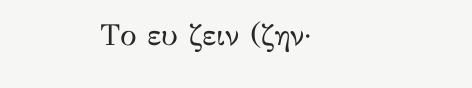Το ευ ζειν (ζην·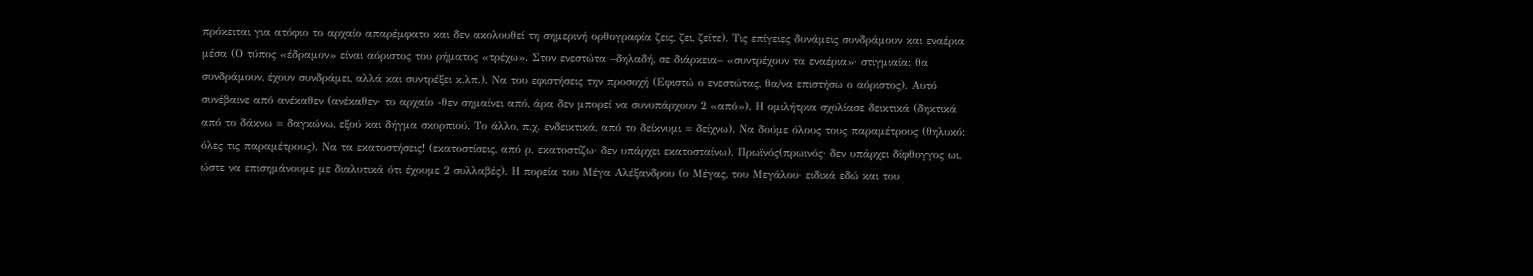πρόκειται για ατόφιο το αρχαίο απαρέμφατο και δεν ακολουθεί τη σημερινή ορθογραφία ζεις, ζει, ζείτε). Τις επίγειες δυνάμεις συνδράμουν και εναέρια μέσα (Ο τύπος «έδραμον» είναι αόριστος του ρήματος «τρέχω». Στον ενεστώτα –δηλαδή, σε διάρκεια– «συντρέχουν τα εναέρια»· στιγμιαία: θα συνδράμουν, έχουν συνδράμει, αλλά και συντρέξει κ.λπ.). Να του εφιστήσεις την προσοχή (Εφιστώ ο ενεστώτας, θα/να επιστήσω ο αόριστος). Αυτό συνέβαινε από ανέκαθεν (ανέκαθεν· το αρχαίο -θεν σημαίνει από, άρα δεν μπορεί να συνυπάρχουν 2 «από»). Η ομιλήτρια σχολίασε δεικτικά (δηκτικά από το δάκνω = δαγκώνω, εξού και δήγμα σκορπιού. Το άλλο, π.χ. ενδεικτικά, από το δείκνυμι = δείχνω). Να δούμε όλους τους παραμέτρους (θηλυκό: όλες τις παραμέτρους). Να τα εκατοστήσεις! (εκατοστίσεις, από ρ. εκατοστίζω· δεν υπάρχει εκατοσταίνω). Πρωϊνός(πρωινός· δεν υπάρχει δίφθογγος ωι, ώστε να επισημάνουμε με διαλυτικά ότι έχουμε 2 συλλαβές). Η πορεία του Μέγα Αλέξανδρου (ο Μέγας, του Μεγάλου· ειδικά εδώ και του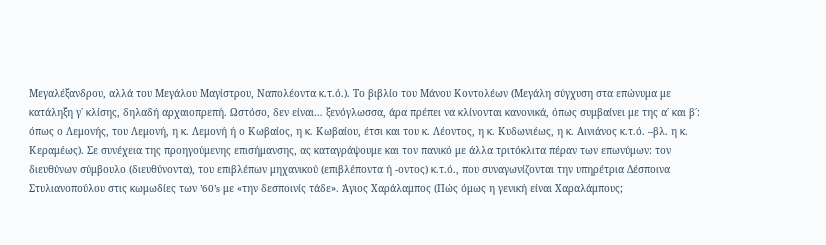Μεγαλέξανδρου, αλλά του Μεγάλου Μαγίστρου, Ναπολέοντα κ.τ.ό.). Το βιβλίο του Μάνου Κοντολέων (Μεγάλη σύγχυση στα επώνυμα με κατάληξη γ΄ κλίσης, δηλαδή αρχαιοπρεπή. Ωστόσο, δεν είναι… ξενόγλωσσα, άρα πρέπει να κλίνονται κανονικά, όπως συμβαίνει με της α΄ και β΄: όπως ο Λεμονής, του Λεμονή, η κ. Λεμονή ή ο Κωβαίος, η κ. Κωβαίου, έτσι και του κ. Λέοντος, η κ. Κυδωνιέως, η κ. Αινιάνος κ.τ.ό. –βλ. η κ. Κεραμέως). Σε συνέχεια της προηγούμενης επισήμανσης, ας καταγράψουμε και τον πανικό με άλλα τριτόκλιτα πέραν των επωνύμων: τον διευθύνων σύμβουλο (διευθύνοντα), του επιβλέπων μηχανικού (επιβλέποντα ή -οντος) κ.τ.ό., που συναγωνίζονται την υπηρέτρια Δέσποινα Στυλιανοπούλου στις κωμωδίες των ’60’s με «την δεσποινίς τάδε». Άγιος Χαράλαμπος (Πώς όμως η γενική είναι Χαραλάμπους;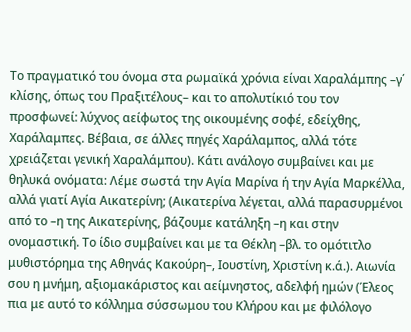Το πραγματικό του όνομα στα ρωμαϊκά χρόνια είναι Χαραλάμπης –γ΄ κλίσης, όπως του Πραξιτέλους– και το απολυτίκιό του τον προσφωνεί: λύχνος αείφωτος της οικουμένης σοφέ, εδείχθης, Χαράλαμπες. Βέβαια, σε άλλες πηγές Χαράλαμπος, αλλά τότε χρειάζεται γενική Χαραλάμπου). Κάτι ανάλογο συμβαίνει και με θηλυκά ονόματα: Λέμε σωστά την Αγία Μαρίνα ή την Αγία Μαρκέλλα, αλλά γιατί Αγία Αικατερίνη; (Αικατερίνα λέγεται, αλλά παρασυρμένοι από το –η της Αικατερίνης, βάζουμε κατάληξη –η και στην ονομαστική. Το ίδιο συμβαίνει και με τα Θέκλη –βλ. το ομότιτλο μυθιστόρημα της Αθηνάς Κακούρη–, Ιουστίνη, Χριστίνη κ.ά.). Αιωνία σου η μνήμη, αξιομακάριστος και αείμνηστος, αδελφή ημών (Έλεος πια με αυτό το κόλλημα σύσσωμου του Κλήρου και με φιλόλογο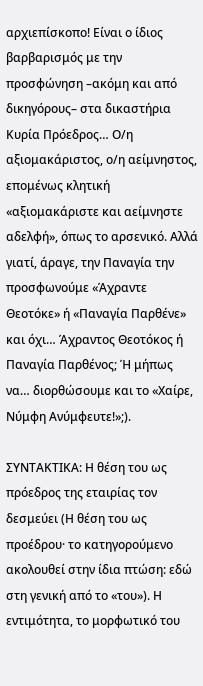αρχιεπίσκοπο! Είναι ο ίδιος βαρβαρισμός με την προσφώνηση –ακόμη και από δικηγόρους– στα δικαστήρια Κυρία Πρόεδρος… Ο/η αξιομακάριστος, ο/η αείμνηστος, επομένως κλητική «αξιομακάριστε και αείμνηστε αδελφή», όπως το αρσενικό. Αλλά γιατί, άραγε, την Παναγία την προσφωνούμε «Άχραντε Θεοτόκε» ή «Παναγία Παρθένε» και όχι… Άχραντος Θεοτόκος ή Παναγία Παρθένος; Ή μήπως να… διορθώσουμε και το «Χαίρε, Νύμφη Ανύμφευτε!»;).

ΣΥΝΤΑΚΤΙΚΑ: Η θέση του ως πρόεδρος της εταιρίας τον δεσμεύει (Η θέση του ως προέδρου· το κατηγορούμενο ακολουθεί στην ίδια πτώση: εδώ στη γενική από το «του»). Η εντιμότητα, το μορφωτικό του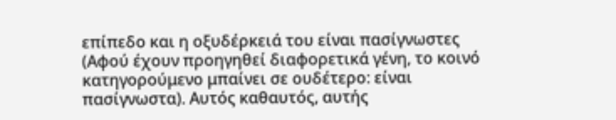επίπεδο και η οξυδέρκειά του είναι πασίγνωστες (Αφού έχουν προηγηθεί διαφορετικά γένη, το κοινό κατηγορούμενο μπαίνει σε ουδέτερο: είναι πασίγνωστα). Αυτός καθαυτός, αυτής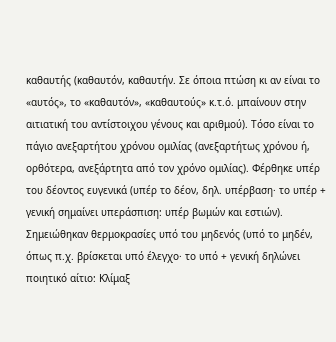καθαυτής (καθαυτόν, καθαυτήν. Σε όποια πτώση κι αν είναι το «αυτός», το «καθαυτόν», «καθαυτούς» κ.τ.ό. μπαίνουν στην αιτιατική του αντίστοιχου γένους και αριθμού). Τόσο είναι το πάγιο ανεξαρτήτου χρόνου ομιλίας (ανεξαρτήτως χρόνου ή, ορθότερα, ανεξάρτητα από τον χρόνο ομιλίας). Φέρθηκε υπέρ του δέοντος ευγενικά (υπέρ το δέον, δηλ. υπέρβαση· το υπέρ + γενική σημαίνει υπεράσπιση: υπέρ βωμών και εστιών). Σημειώθηκαν θερμοκρασίες υπό του μηδενός (υπό το μηδέν, όπως π.χ. βρίσκεται υπό έλεγχο· το υπό + γενική δηλώνει ποιητικό αίτιο: Κλίμαξ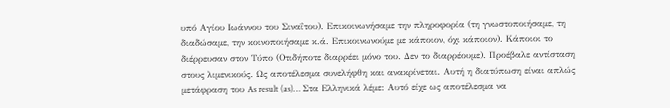υπό Αγίου Ιωάννου του Σιναΐτου). Επικοινωνήσαμε την πληροφορία (τη γνωστοποιήσαμε, τη διαδώσαμε, την κοινοποιήσαμε κ.ά. Επικοινωνούμε με κάποιον, όχι κάποιον). Κάποιοι το διέρρευσαν στον Τύπο (Οτιδήποτε διαρρέει μόνο του. Δεν το διαρρέουμε). Προέβαλε αντίσταση στους λιμενικούς. Ως αποτέλεσμα συνελήφθη και ανακρίνεται. Αυτή η διατύπωση είναι απλώς μετάφραση του As result (as)… Στα Ελληνικά λέμε: Αυτό είχε ως αποτέλεσμα να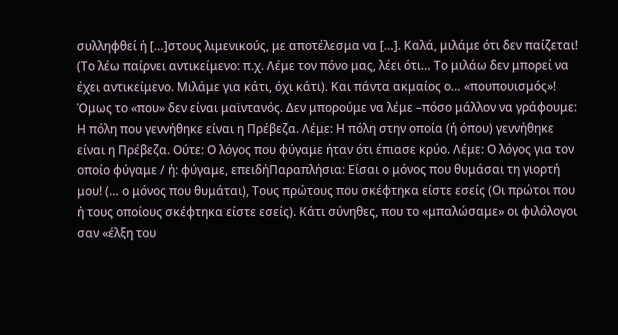συλληφθεί ή […]στους λιμενικούς, με αποτέλεσμα να […]. Καλά, μιλάμε ότι δεν παίζεται! (Το λέω παίρνει αντικείμενο: π.χ. Λέμε τον πόνο μας, λέει ότι… Το μιλάω δεν μπορεί να έχει αντικείμενο. Μιλάμε για κάτι, όχι κάτι). Και πάντα ακμαίος ο… «πουπουισμός»! Όμως το «που» δεν είναι μαϊντανός. Δεν μπορούμε να λέμε –πόσο μάλλον να γράφουμε: Η πόλη που γεννήθηκε είναι η Πρέβεζα. Λέμε: Η πόλη στην οποία (ή όπου) γεννήθηκε είναι η Πρέβεζα. Ούτε: Ο λόγος που φύγαμε ήταν ότι έπιασε κρύο. Λέμε: Ο λόγος για τον οποίο φύγαμε / ή: φύγαμε, επειδήΠαραπλήσια: Είσαι ο μόνος που θυμάσαι τη γιορτή μου! (… ο μόνος που θυμάται), Τους πρώτους που σκέφτηκα είστε εσείς (Οι πρώτοι που ή τους οποίους σκέφτηκα είστε εσείς). Κάτι σύνηθες, που το «μπαλώσαμε» οι φιλόλογοι σαν «έλξη του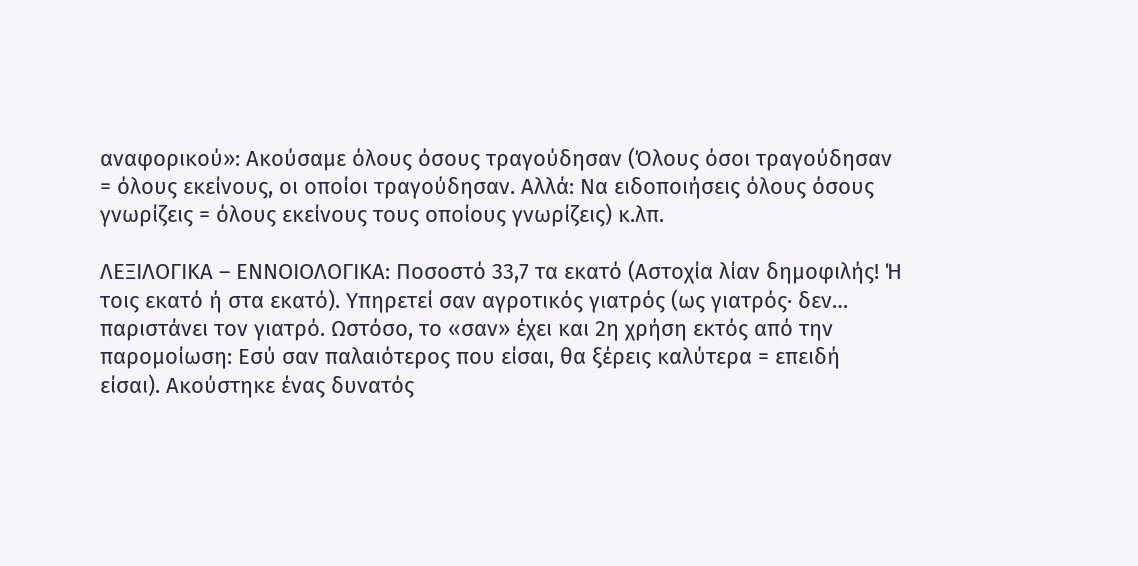αναφορικού»: Ακούσαμε όλους όσους τραγούδησαν (Όλους όσοι τραγούδησαν = όλους εκείνους, οι οποίοι τραγούδησαν. Αλλά: Να ειδοποιήσεις όλους όσους γνωρίζεις = όλους εκείνους τους οποίους γνωρίζεις) κ.λπ.

ΛΕΞΙΛΟΓΙΚΑ – ΕΝΝΟΙΟΛΟΓΙΚΑ: Ποσοστό 33,7 τα εκατό (Αστοχία λίαν δημοφιλής! Ή τοις εκατό ή στα εκατό). Υπηρετεί σαν αγροτικός γιατρός (ως γιατρός· δεν… παριστάνει τον γιατρό. Ωστόσο, το «σαν» έχει και 2η χρήση εκτός από την παρομοίωση: Εσύ σαν παλαιότερος που είσαι, θα ξέρεις καλύτερα = επειδή είσαι). Ακούστηκε ένας δυνατός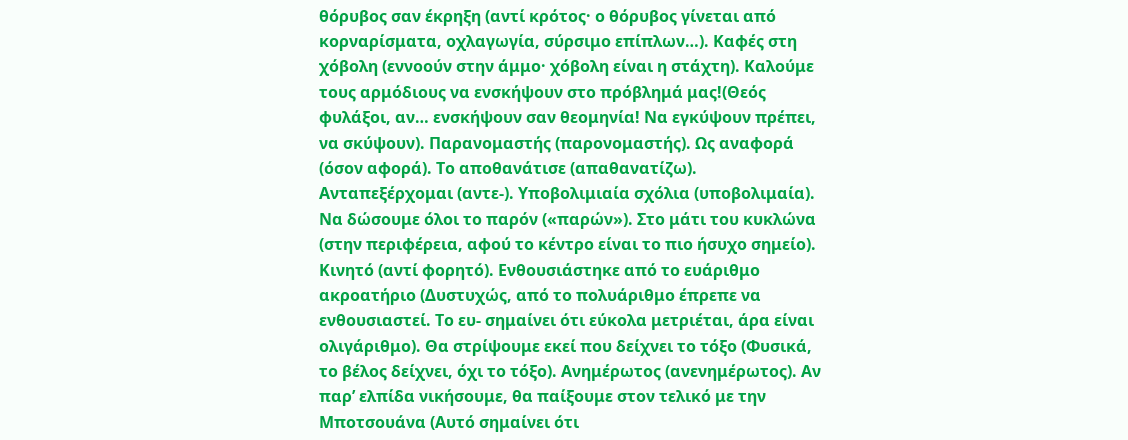θόρυβος σαν έκρηξη (αντί κρότος· ο θόρυβος γίνεται από κορναρίσματα, οχλαγωγία, σύρσιμο επίπλων…). Καφές στη χόβολη (εννοούν στην άμμο· χόβολη είναι η στάχτη). Καλούμε τους αρμόδιους να ενσκήψουν στο πρόβλημά μας!(Θεός φυλάξοι, αν… ενσκήψουν σαν θεομηνία! Να εγκύψουν πρέπει, να σκύψουν). Παρανομαστής (παρονομαστής). Ως αναφορά (όσον αφορά). Το αποθανάτισε (απαθανατίζω). Ανταπεξέρχομαι (αντε-). Υποβολιμιαία σχόλια (υποβολιμαία). Να δώσουμε όλοι το παρόν («παρών»). Στο μάτι του κυκλώνα (στην περιφέρεια, αφού το κέντρο είναι το πιο ήσυχο σημείο). Κινητό (αντί φορητό). Ενθουσιάστηκε από το ευάριθμο ακροατήριο (Δυστυχώς, από το πολυάριθμο έπρεπε να ενθουσιαστεί. Το ευ- σημαίνει ότι εύκολα μετριέται, άρα είναι ολιγάριθμο). Θα στρίψουμε εκεί που δείχνει το τόξο (Φυσικά, το βέλος δείχνει, όχι το τόξο). Ανημέρωτος (ανενημέρωτος). Αν παρ’ ελπίδα νικήσουμε, θα παίξουμε στον τελικό με την Μποτσουάνα (Αυτό σημαίνει ότι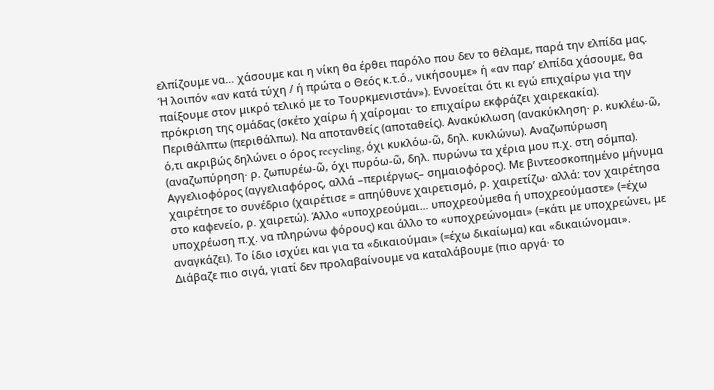ελπίζουμε να… χάσουμε και η νίκη θα έρθει παρόλο που δεν το θέλαμε, παρά την ελπίδα μας. Ή λοιπόν «αν κατά τύχη / ή πρώτα ο Θεός κ.τ.ό., νικήσουμε» ή «αν παρ’ ελπίδα χάσουμε, θα παίξουμε στον μικρό τελικό με το Τουρκμενιστάν»). Εννοείται ότι κι εγώ επιχαίρω για την πρόκριση της ομάδας (σκέτο χαίρω ή χαίρομαι· το επιχαίρω εκφράζει χαιρεκακία). Περιθάλπτω (περιθάλπω). Να αποτανθείς (αποταθείς). Ανακύκλωση (ανακύκληση· ρ. κυκλέω-ῶ, ό,τι ακριβώς δηλώνει ο όρος recycling, όχι κυκλόω-ῶ, δηλ. κυκλώνω). Αναζωπύρωση (αναζωπύρηση· ρ. ζωπυρέω-ῶ, όχι πυρόω-ῶ, δηλ. πυρώνω τα χέρια μου π.χ. στη σόμπα). Αγγελιοφόρος (αγγελιαφόρος, αλλά –περιέργως– σημαιοφόρος). Με βιντεοσκοπημένο μήνυμα χαιρέτησε το συνέδριο (χαιρέτισε = απηύθυνε χαιρετισμό, ρ. χαιρετίζω· αλλά: τον χαιρέτησα στο καφενείο, ρ. χαιρετώ). Άλλο «υποχρεούμαι… υποχρεούμεθα ή υποχρεούμαστε» (=έχω υποχρέωση π.χ. να πληρώνω φόρους) και άλλο το «υποχρεώνομαι» (=κάτι με υποχρεώνει, με αναγκάζει). Το ίδιο ισχύει και για τα «δικαιούμαι» (=έχω δικαίωμα) και «δικαιώνομαι». Διάβαζε πιο σιγά, γιατί δεν προλαβαίνουμε να καταλάβουμε (πιο αργά· το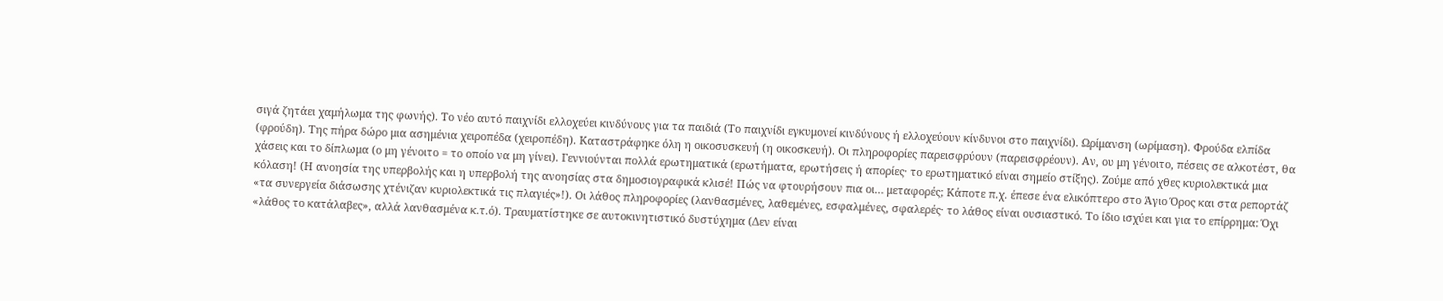σιγά ζητάει χαμήλωμα της φωνής). Το νέο αυτό παιχνίδι ελλοχεύει κινδύνους για τα παιδιά (Το παιχνίδι εγκυμονεί κινδύνους ή ελλοχεύουν κίνδυνοι στο παιχνίδι). Ωρίμανση (ωρίμαση). Φρούδα ελπίδα (φρούδη). Της πήρα δώρο μια ασημένια χειροπέδα (χειροπέδη). Καταστράφηκε όλη η οικοσυσκευή (η οικοσκευή). Οι πληροφορίες παρεισφρύουν (παρεισφρέουν). Αν, ου μη γένοιτο, πέσεις σε αλκοτέστ, θα χάσεις και το δίπλωμα (ο μη γένοιτο = το οποίο να μη γίνει). Γεννιούνται πολλά ερωτηματικά (ερωτήματα, ερωτήσεις ή απορίες· το ερωτηματικό είναι σημείο στίξης). Ζούμε από χθες κυριολεκτικά μια κόλαση! (Η ανοησία της υπερβολής και η υπερβολή της ανοησίας στα δημοσιογραφικά κλισέ! Πώς να φτουρήσουν πια οι… μεταφορές; Κάποτε π.χ. έπεσε ένα ελικόπτερο στο Άγιο Όρος και στα ρεπορτάζ «τα συνεργεία διάσωσης χτένιζαν κυριολεκτικά τις πλαγιές»!). Οι λάθος πληροφορίες (λανθασμένες, λαθεμένες, εσφαλμένες, σφαλερές· το λάθος είναι ουσιαστικό. Το ίδιο ισχύει και για το επίρρημα: Όχι «λάθος το κατάλαβες», αλλά λανθασμένα κ.τ.ό). Τραυματίστηκε σε αυτοκινητιστικό δυστύχημα (Δεν είναι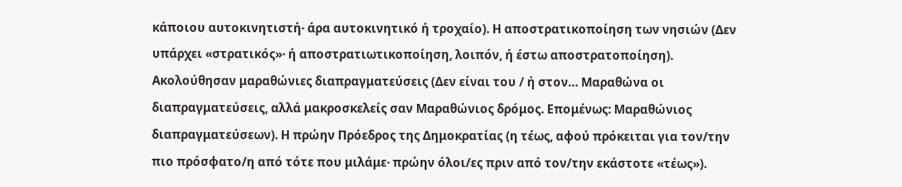κάποιου αυτοκινητιστή· άρα αυτοκινητικό ή τροχαίο). Η αποστρατικοποίηση των νησιών (Δεν υπάρχει «στρατικός»· ή αποστρατιωτικοποίηση, λοιπόν, ή έστω αποστρατοποίηση). Ακολούθησαν μαραθώνιες διαπραγματεύσεις (Δεν είναι του / ή στον… Μαραθώνα οι διαπραγματεύσεις, αλλά μακροσκελείς σαν Μαραθώνιος δρόμος. Επομένως: Μαραθώνιος διαπραγματεύσεων). Η πρώην Πρόεδρος της Δημοκρατίας (η τέως, αφού πρόκειται για τον/την πιο πρόσφατο/η από τότε που μιλάμε· πρώην όλοι/ες πριν από τον/την εκάστοτε «τέως»).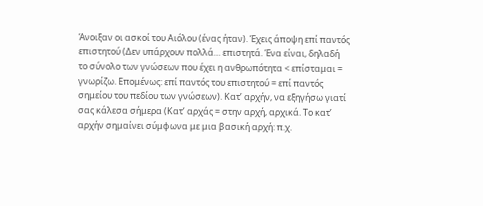Άνοιξαν οι ασκοί του Αιόλου (ένας ήταν). Έχεις άποψη επί παντός επιστητού (Δεν υπάρχουν πολλά… επιστητά. Ένα είναι, δηλαδή το σύνολο των γνώσεων που έχει η ανθρωπότητα < επίσταμαι = γνωρίζω. Επομένως: επί παντός του επιστητού = επί παντός σημείου του πεδίου των γνώσεων). Κατ’ αρχήν, να εξηγήσω γιατί σας κάλεσα σήμερα (Κατ’ αρχάς = στην αρχή, αρχικά. Το κατ’ αρχήν σημαίνει σύμφωνα με μια βασική αρχή: π.χ.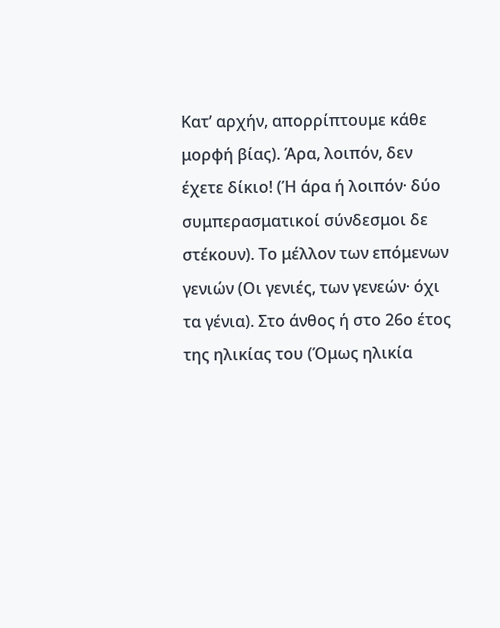Κατ’ αρχήν, απορρίπτουμε κάθε μορφή βίας). Άρα, λοιπόν, δεν έχετε δίκιο! (Ή άρα ή λοιπόν· δύο συμπερασματικοί σύνδεσμοι δε στέκουν). Το μέλλον των επόμενων γενιών (Οι γενιές, των γενεών· όχι τα γένια). Στο άνθος ή στο 26ο έτος της ηλικίας του (Όμως ηλικία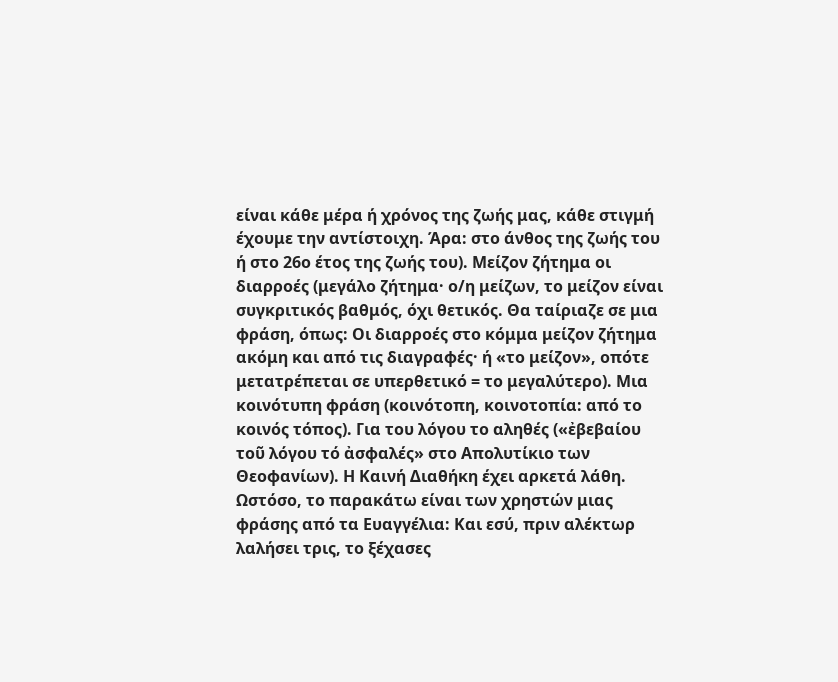είναι κάθε μέρα ή χρόνος της ζωής μας, κάθε στιγμή έχουμε την αντίστοιχη. Άρα: στο άνθος της ζωής του ή στο 26ο έτος της ζωής του). Μείζον ζήτημα οι διαρροές (μεγάλο ζήτημα· ο/η μείζων, το μείζον είναι συγκριτικός βαθμός, όχι θετικός. Θα ταίριαζε σε μια φράση, όπως: Οι διαρροές στο κόμμα μείζον ζήτημα ακόμη και από τις διαγραφές· ή «το μείζον», οπότε μετατρέπεται σε υπερθετικό = το μεγαλύτερο). Μια κοινότυπη φράση (κοινότοπη, κοινοτοπία: από το κοινός τόπος). Για του λόγου το αληθές («ἐβεβαίου τοῦ λόγου τό ἀσφαλές» στο Απολυτίκιο των Θεοφανίων). Η Καινή Διαθήκη έχει αρκετά λάθη. Ωστόσο, το παρακάτω είναι των χρηστών μιας φράσης από τα Ευαγγέλια: Και εσύ, πριν αλέκτωρ λαλήσει τρις, το ξέχασες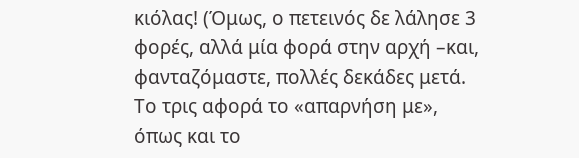κιόλας! (Όμως, ο πετεινός δε λάλησε 3 φορές, αλλά μία φορά στην αρχή –και, φανταζόμαστε, πολλές δεκάδες μετά. Το τρις αφορά το «απαρνήση με», όπως και το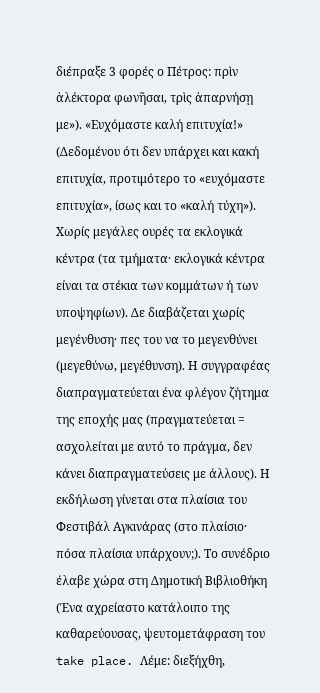διέπραξε 3 φορές ο Πέτρος: πρὶν ἀλέκτορα φωνῆσαι, τρὶς ἀπαρνήσῃ με»). «Ευχόμαστε καλή επιτυχία!» (Δεδομένου ότι δεν υπάρχει και κακή επιτυχία, προτιμότερο το «ευχόμαστε επιτυχία», ίσως και το «καλή τύχη»). Χωρίς μεγάλες ουρές τα εκλογικά κέντρα (τα τμήματα· εκλογικά κέντρα είναι τα στέκια των κομμάτων ή των υποψηφίων). Δε διαβάζεται χωρίς μεγένθυση· πες του να το μεγενθύνει (μεγεθύνω, μεγέθυνση). Η συγγραφέας διαπραγματεύεται ένα φλέγον ζήτημα της εποχής μας (πραγματεύεται = ασχολείται με αυτό το πράγμα, δεν κάνει διαπραγματεύσεις με άλλους). Η εκδήλωση γίνεται στα πλαίσια του Φεστιβάλ Αγκινάρας (στο πλαίσιο· πόσα πλαίσια υπάρχουν;). Το συνέδριο έλαβε χώρα στη Δημοτική Βιβλιοθήκη (Ένα αχρείαστο κατάλοιπο της καθαρεύουσας, ψευτομετάφραση του take place. Λέμε: διεξήχθη,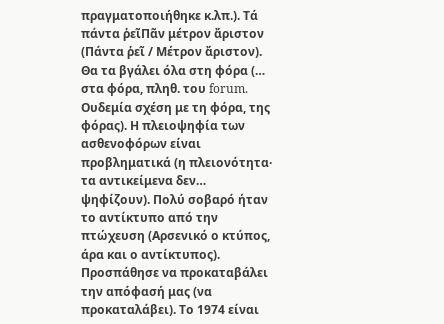πραγματοποιήθηκε κ.λπ.). Τά πάντα ῥεῖΠᾶν μέτρον ἄριστον (Πάντα ῥεῖ / Μέτρον ἄριστον). Θα τα βγάλει όλα στη φόρα (… στα φόρα, πληθ. του forum. Ουδεμία σχέση με τη φόρα, της φόρας). Η πλειοψηφία των ασθενοφόρων είναι προβληματικά (η πλειονότητα· τα αντικείμενα δεν… ψηφίζουν). Πολύ σοβαρό ήταν το αντίκτυπο από την πτώχευση (Αρσενικό ο κτύπος, άρα και ο αντίκτυπος). Προσπάθησε να προκαταβάλει την απόφασή μας (να προκαταλάβει). Το 1974 είναι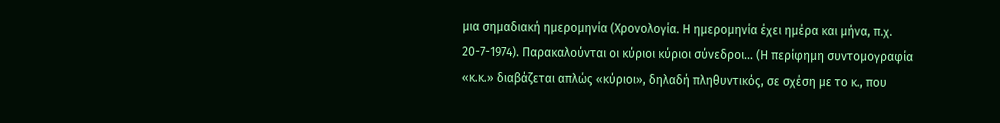μια σημαδιακή ημερομηνία (Χρονολογία. Η ημερομηνία έχει ημέρα και μήνα, π.χ. 20-7-1974). Παρακαλούνται οι κύριοι κύριοι σύνεδροι… (Η περίφημη συντομογραφία «κ.κ.» διαβάζεται απλώς «κύριοι», δηλαδή πληθυντικός, σε σχέση με το κ., που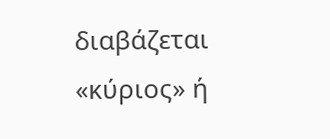διαβάζεται «κύριος» ή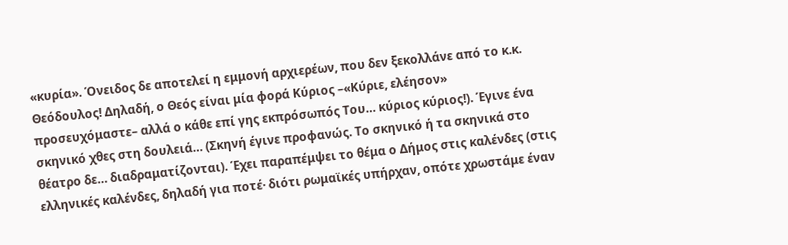«κυρία». Όνειδος δε αποτελεί η εμμονή αρχιερέων, που δεν ξεκολλάνε από το κ.κ. Θεόδουλος! Δηλαδή, ο Θεός είναι μία φορά Κύριος –«Κύριε, ελέησον» προσευχόμαστε– αλλά ο κάθε επί γης εκπρόσωπός Του… κύριος κύριος!). Έγινε ένα σκηνικό χθες στη δουλειά… (Σκηνή έγινε προφανώς. Το σκηνικό ή τα σκηνικά στο θέατρο δε… διαδραματίζονται). Έχει παραπέμψει το θέμα ο Δήμος στις καλένδες (στις ελληνικές καλένδες, δηλαδή για ποτέ· διότι ρωμαϊκές υπήρχαν, οπότε χρωστάμε έναν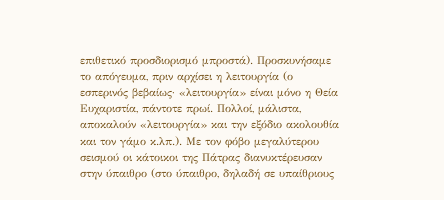επιθετικό προσδιορισμό μπροστά). Προσκυνήσαμε το απόγευμα, πριν αρχίσει η λειτουργία (ο εσπερινός βεβαίως· «λειτουργία» είναι μόνο η Θεία Ευχαριστία, πάντοτε πρωί. Πολλοί, μάλιστα, αποκαλούν «λειτουργία» και την εξόδιο ακολουθία και τον γάμο κ.λπ.). Με τον φόβο μεγαλύτερου σεισμού οι κάτοικοι της Πάτρας διανυκτέρευσαν στην ύπαιθρο (στο ύπαιθρο, δηλαδή σε υπαίθριους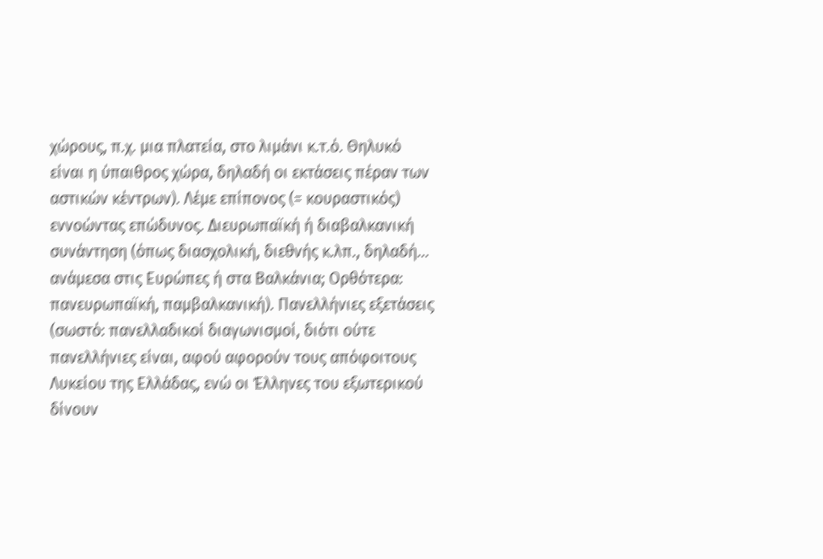χώρους, π.χ. μια πλατεία, στο λιμάνι κ.τ.ό. Θηλυκό είναι η ύπαιθρος χώρα, δηλαδή οι εκτάσεις πέραν των αστικών κέντρων). Λέμε επίπονος (= κουραστικός) εννοώντας επώδυνος. Διευρωπαϊκή ή διαβαλκανική συνάντηση (όπως διασχολική, διεθνής κ.λπ., δηλαδή… ανάμεσα στις Ευρώπες ή στα Βαλκάνια; Ορθότερα: πανευρωπαϊκή, παμβαλκανική). Πανελλήνιες εξετάσεις (σωστό: πανελλαδικοί διαγωνισμοί, διότι ούτε πανελλήνιες είναι, αφού αφορούν τους απόφοιτους Λυκείου της Ελλάδας, ενώ οι Έλληνες του εξωτερικού δίνουν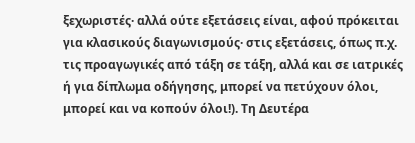ξεχωριστές· αλλά ούτε εξετάσεις είναι, αφού πρόκειται για κλασικούς διαγωνισμούς· στις εξετάσεις, όπως π.χ. τις προαγωγικές από τάξη σε τάξη, αλλά και σε ιατρικές ή για δίπλωμα οδήγησης, μπορεί να πετύχουν όλοι, μπορεί και να κοπούν όλοι!). Τη Δευτέρα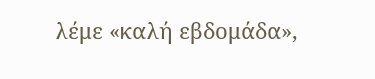λέμε «καλή εβδομάδα»,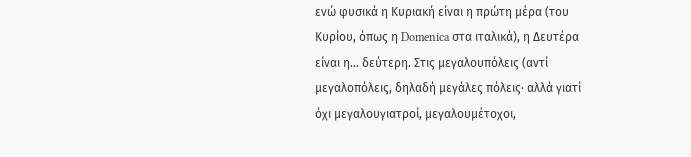ενώ φυσικά η Κυριακή είναι η πρώτη μέρα (του Κυρίου, όπως η Domenica στα ιταλικά), η Δευτέρα είναι η… δεύτερη. Στις μεγαλουπόλεις (αντί μεγαλοπόλεις, δηλαδή μεγάλες πόλεις· αλλά γιατί όχι μεγαλουγιατροί, μεγαλουμέτοχοι,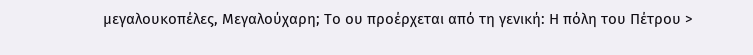μεγαλουκοπέλες, Μεγαλούχαρη; Το ου προέρχεται από τη γενική: Η πόλη του Πέτρου >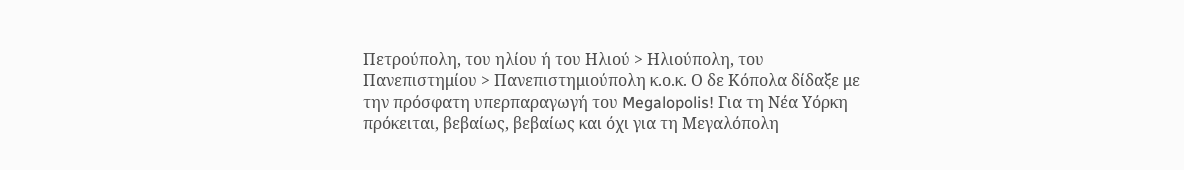Πετρούπολη, του ηλίου ή του Ηλιού > Ηλιούπολη, του Πανεπιστημίου > Πανεπιστημιούπολη κ.ο.κ. Ο δε Κόπολα δίδαξε με την πρόσφατη υπερπαραγωγή του Megalopolis! Για τη Νέα Υόρκη πρόκειται, βεβαίως, βεβαίως και όχι για τη Μεγαλόπολη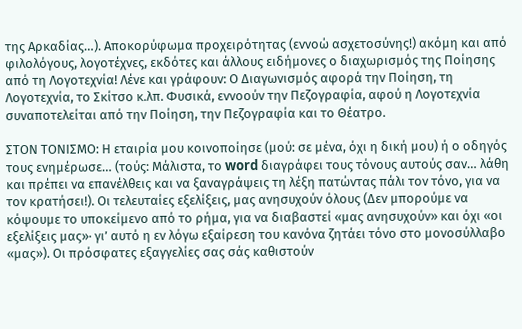της Αρκαδίας…). Αποκορύφωμα προχειρότητας (εννοώ ασχετοσύνης!) ακόμη και από φιλολόγους, λογοτέχνες, εκδότες και άλλους ειδήμονες ο διαχωρισμός της Ποίησης από τη Λογοτεχνία! Λένε και γράφουν: Ο Διαγωνισμός αφορά την Ποίηση, τη Λογοτεχνία, το Σκίτσο κ.λπ. Φυσικά, εννοούν την Πεζογραφία, αφού η Λογοτεχνία συναποτελείται από την Ποίηση, την Πεζογραφία και το Θέατρο.

ΣΤΟΝ ΤΟΝΙΣΜΟ: Η εταιρία μου κοινοποίησε (μού: σε μένα, όχι η δική μου) ή ο οδηγός τους ενημέρωσε… (τούς: Μάλιστα, το word διαγράφει τους τόνους αυτούς σαν… λάθη και πρέπει να επανέλθεις και να ξαναγράψεις τη λέξη πατώντας πάλι τον τόνο, για να τον κρατήσει!). Οι τελευταίες εξελίξεις, μας ανησυχούν όλους (Δεν μπορούμε να κόψουμε το υποκείμενο από το ρήμα, για να διαβαστεί «μας ανησυχούν» και όχι «οι εξελίξεις μας»· γι’ αυτό η εν λόγω εξαίρεση του κανόνα ζητάει τόνο στο μονοσύλλαβο «μας»). Οι πρόσφατες εξαγγελίες σας σάς καθιστούν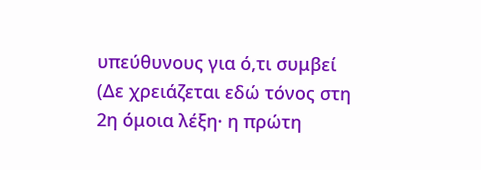υπεύθυνους για ό,τι συμβεί (Δε χρειάζεται εδώ τόνος στη 2η όμοια λέξη· η πρώτη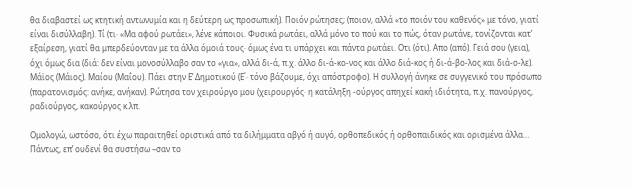θα διαβαστεί ως κτητική αντωνυμία και η δεύτερη ως προσωπική). Ποιόν ρώτησες; (ποιον, αλλά «το ποιόν του καθενός» με τόνο, γιατί είναι δισύλλαβη). Τί (τι· «Μα αφού ρωτάει», λένε κάποιοι. Φυσικά ρωτάει, αλλά μόνο το πού και το πώς, όταν ρωτάνε, τονίζονται κατ’ εξαίρεση, γιατί θα μπερδεύονταν με τα άλλα όμοιά τους· όμως ένα τι υπάρχει και πάντα ρωτάει. Οτι (ότι). Απο (από). Γειά σου (γεια), όχι όμως δια (διά: δεν είναι μονοσύλλαβο σαν το «για», αλλά δι-ά, π.χ. άλλο δι-ά-κο-νος και άλλο διά-κος ή δι-ά-βο-λος και διά-ο-λε). Μάϊος (Μάιος). Μαίου (Μαΐου). Πάει στην Ε’ Δημοτικού (Ε΄· τόνο βάζουμε, όχι απόστροφο). Η συλλογή άνηκε σε συγγενικό του πρόσωπο (παρατονισμός: ανήκε, ανήκαν). Ρώτησα τον χειρούργο μου (χειρουργός· η κατάληξη -ούργος απηχεί κακή ιδιότητα, π.χ. πανούργος, ραδιούργος, κακούργος κ.λπ.

Ομολογώ, ωστόσο, ότι έχω παραιτηθεί οριστικά από τα διλήμματα αβγό ή αυγό, ορθοπεδικός ή ορθοπαιδικός και ορισμένα άλλα… Πάντως, επ’ ουδενί θα συστήσω –σαν το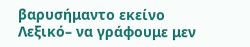βαρυσήμαντο εκείνο Λεξικό– να γράφουμε μεν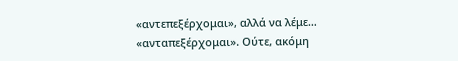«αντεπεξέρχομαι», αλλά να λέμε… «ανταπεξέρχομαι». Ούτε, ακόμη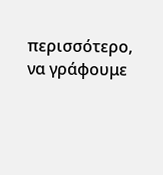περισσότερο, να γράφουμε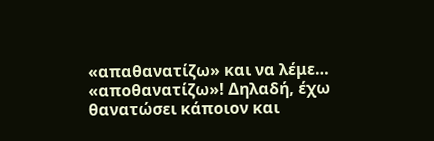«απαθανατίζω» και να λέμε… «αποθανατίζω»! Δηλαδή, έχω θανατώσει κάποιον και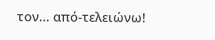τον… από-τελειώνω!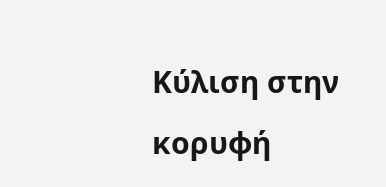Κύλιση στην κορυφή